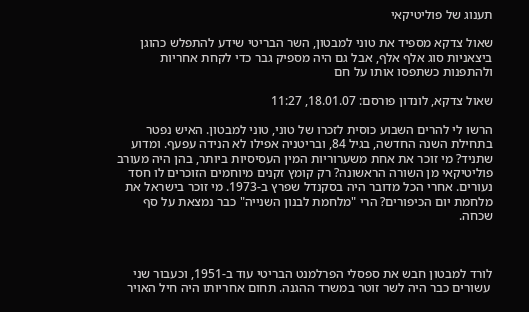תענוג של פוליטיקאי

שאול צדקא מספיד את טוני למבטון, השר הבריטי שידע להתפלש כהוגן ביצאניות סוג אלף אלף, אבל גם היה מספיק גבר כדי לקחת אחריות ולהתפנות כשתפסו אותו על חם

שאול צדקא, לונדון פורסם: 18.01.07, 11:27

הרשו לי להרים השבוע כוסית לזכרו של טוני, טוני למבטון. האיש נפטר בתחילת השנה החדשה, בגיל 84, ובריטניה אפילו לא הנידה עפעף. ומדוע שתניד? מי זוכר את אחת משערוריות המין העסיסיות ביותר, בהן היה מעורב פוליטיקאי מן השורה הראשונה? רק קומץ זקנים מיוחמים הזוכרים לו חסד נעורים. אחרי הכל מדובר היה בסקנדל שפרץ ב-1973. מי זוכר בישראל את מלחמת יום הכיפורים? הרי "מלחמת לבנון השנייה" כבר נמצאת על סף שכחה.



לורד למבטון חבש את ספסלי הפרלמנט הבריטי עוד ב-1951, וכעבור שני
 עשורים כבר היה לשר זוטר במשרד ההגנה. תחום אחריותו היה חיל האויר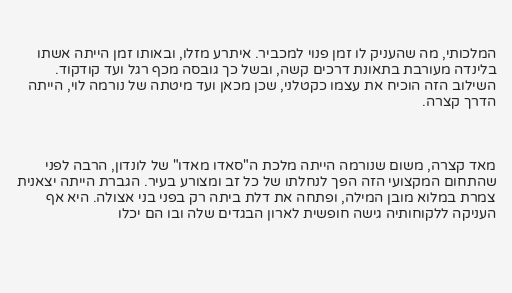המלכותי, מה שהעניק לו זמן פנוי למכביר. איתרע מזלו, ובאותו זמן הייתה אשתו בלינדה מעורבת בתאונת דרכים קשה, ובשל כך גובסה מכף רגל ועד קודקוד. השילוב הזה הוכיח את עצמו כקטלני, שכן מכאן ועד מיטתה של נורמה לוי, הייתה הדרך קצרה.



מאד קצרה, משום שנורמה הייתה מלכת ה"סאדו מאדו" של לונדון, הרבה לפני שהתחום המקצועי הזה הפך לנחלתו של כל זב ומצורע בעיר. הגברת הייתה יצאנית צמרת במלוא מובן המילה, ופתחה את דלת ביתה רק בפני בני אצולה. היא אף העניקה ללקוחותיה גישה חופשית לארון הבגדים שלה ובו הם יכלו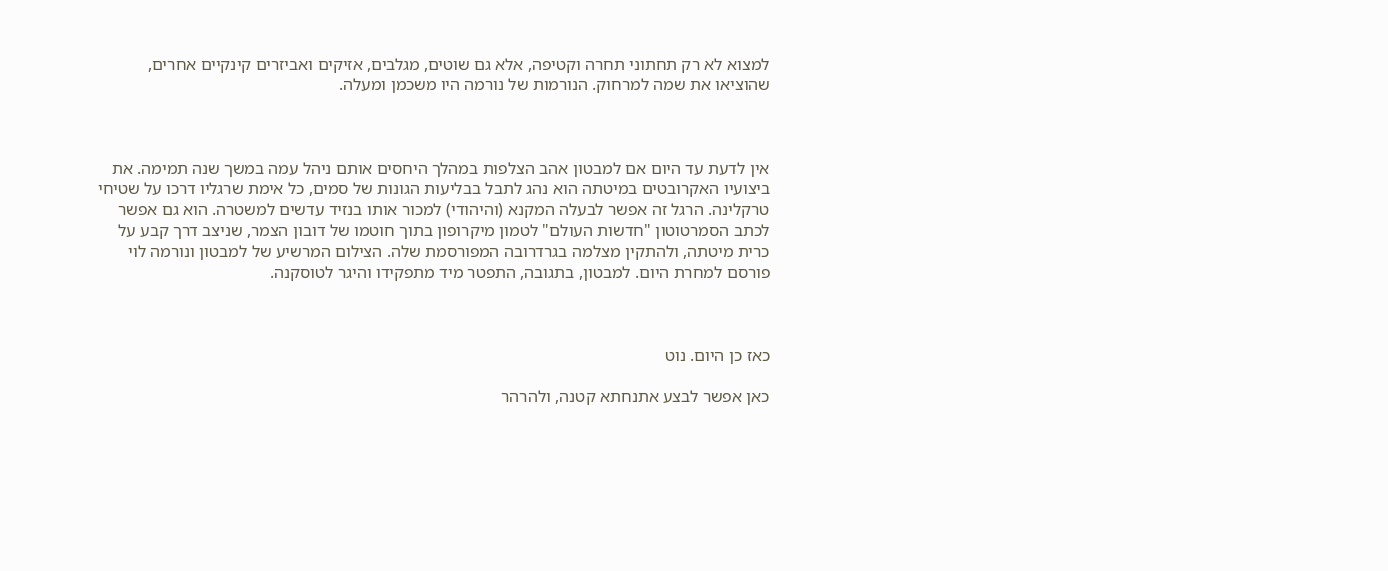למצוא לא רק תחתוני תחרה וקטיפה, אלא גם שוטים, מגלבים, אזיקים ואביזרים קינקיים אחרים, שהוציאו את שמה למרחוק. הנורמות של נורמה היו משכמן ומעלה.



אין לדעת עד היום אם למבטון אהב הצלפות במהלך היחסים אותם ניהל עמה במשך שנה תמימה. את ביצועיו האקרובטים במיטתה הוא נהג לתבל בבליעות הגונות של סמים, כל אימת שרגליו דרכו על שטיחי טרקלינה. הרגל זה אפשר לבעלה המקנא (והיהודי) למכור אותו בנזיד עדשים למשטרה. הוא גם אפשר לכתב הסמרטוטון "חדשות העולם" לטמון מיקרופון בתוך חוטמו של דובון הצמר, שניצב דרך קבע על כרית מיטתה, ולהתקין מצלמה בגרדרובה המפורסמת שלה. הצילום המרשיע של למבטון ונורמה לוי פורסם למחרת היום. למבטון, בתגובה, התפטר מיד מתפקידו והיגר לטוסקנה.



כאז כן היום. נוט

כאן אפשר לבצע אתנחתא קטנה, ולהרהר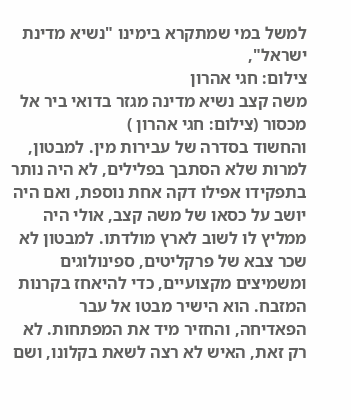למשל במי שמתקרא בימינו "נשיא מדינת ישראל",
צילום: חגי אהרון
משה קצב נשיא מדינה מגזר בדואי ביר אל מכסור (צילום: חגי אהרון )
והחשוד בסדרה של עבירות מין. למבטון, למרות שלא הסתבך בפלילים, לא היה נותר בתפקידו אפילו דקה אחת נוספת, ואם היה יושב על כסאו של משה קצב, אולי היה ממליץ לו לשוב לארץ מולדתו. למבטון לא שכר צבא של פרקליטים, ספינולוגים ומשמיצים מקצועיים, כדי להיאחז בקרנות המזבח. הוא הישיר מבטו אל עבר הפאדיחה, והחזיר מיד את המפתחות. לא רק זאת, האיש לא רצה לשאת בקלונו, ושם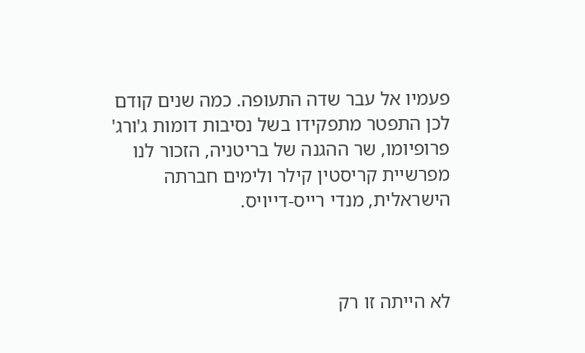פעמיו אל עבר שדה התעופה. כמה שנים קודם לכן התפטר מתפקידו בשל נסיבות דומות ג'ורג' פרופיומו, שר ההגנה של בריטניה, הזכור לנו מפרשיית קריסטין קילר ולימים חברתה הישראלית, מנדי רייס-דייויס.



לא הייתה זו רק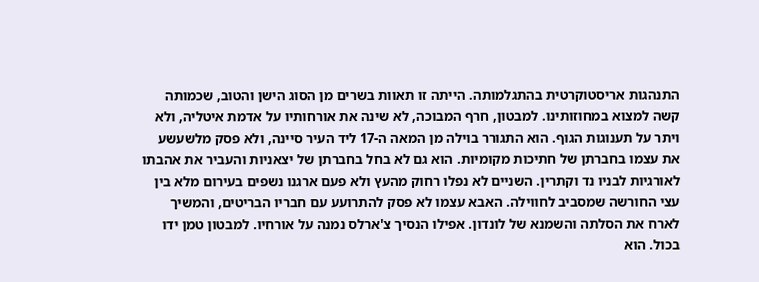התנהגות אריסטוקרטית בהתגלמותה. הייתה זו תאוות בשרים מן הסוג הישן והטוב, שכמותה קשה למצוא במחוזותינו. למבטון, חרף המבוכה, לא שינה את אורחותיו על אדמת איטליה, ולא ויתר על תענוגות הגוף. הוא התגורר בוילה מן המאה ה-17 ליד העיר סיינה, ולא פסק מלשעשע את עצמו בחברתן של חתיכות מקומיות. הוא גם לא בחל בחברתן של יצאניות והעביר את אהבתו לאורגיות לבניו נד וקתרין. השניים לא נפלו רחוק מהעץ ולא פעם ארגנו נשפים בעירום מלא בין עצי החורשה שמסביב לחווילה. האבא עצמו לא פסק להתרועע עם חבריו הבריטים, והמשיך לארח את הסלתה והשמנא של לונדון. אפילו הנסיך צ'ארלס נמנה על אורחיו. למבטון טמן ידו בכול. הוא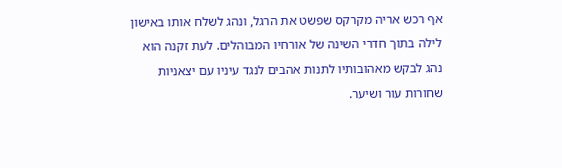אף רכש אריה מקרקס שפשט את הרגל, ונהג לשלח אותו באישון לילה בתוך חדרי השינה של אורחיו המבוהלים. לעת זקנה הוא נהג לבקש מאהובותיו לתנות אהבים לנגד עיניו עם יצאניות שחורות עור ושיער.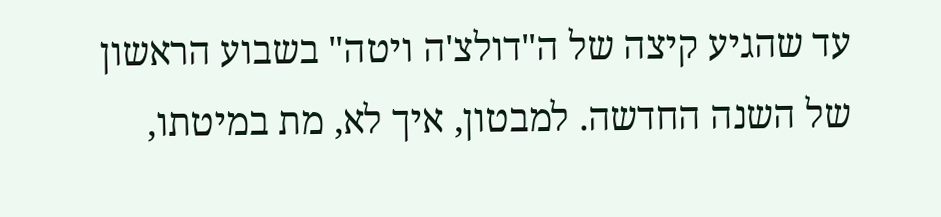עד שהגיע קיצה של ה"דולצ'ה ויטה" בשבוע הראשון של השנה החדשה. למבטון, איך לא, מת במיטתו,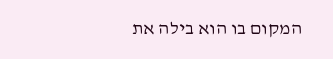המקום בו הוא בילה את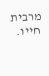מרבית חייו.